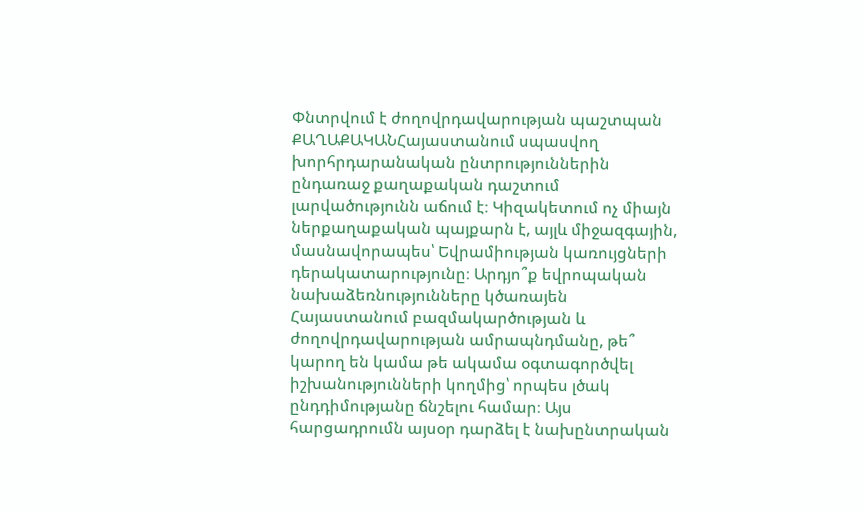Փնտրվում է ժողովրդավարության պաշտպան
ՔԱՂԱՔԱԿԱՆՀայաստանում սպասվող խորհրդարանական ընտրություններին ընդառաջ քաղաքական դաշտում լարվածությունն աճում է։ Կիզակետում ոչ միայն ներքաղաքական պայքարն է, այլև միջազգային, մասնավորապես՝ Եվրամիության կառույցների դերակատարությունը։ Արդյո՞ք եվրոպական նախաձեռնությունները կծառայեն Հայաստանում բազմակարծության և ժողովրդավարության ամրապնդմանը, թե՞ կարող են կամա թե ակամա օգտագործվել իշխանությունների կողմից՝ որպես լծակ ընդդիմությանը ճնշելու համար։ Այս հարցադրումն այսօր դարձել է նախընտրական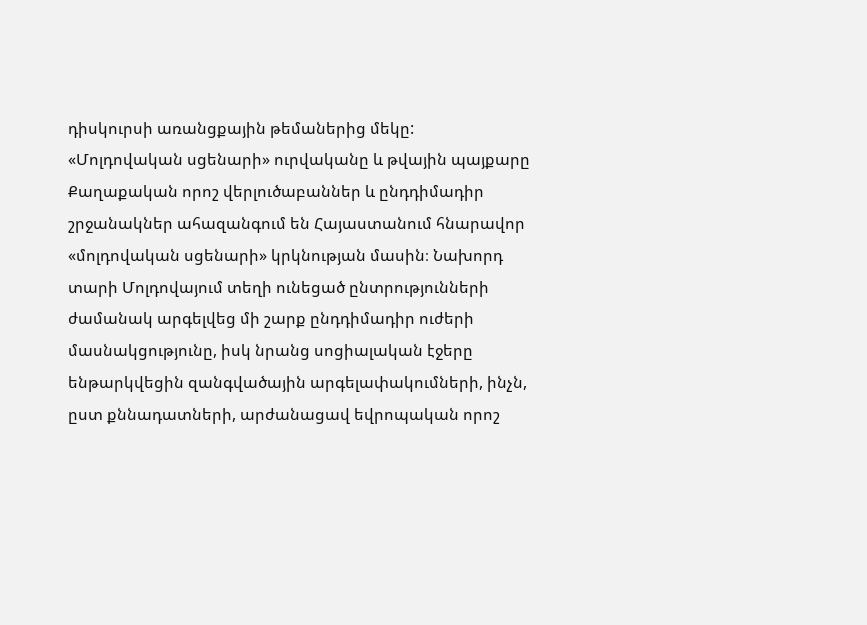դիսկուրսի առանցքային թեմաներից մեկը:
«Մոլդովական սցենարի» ուրվականը և թվային պայքարը
Քաղաքական որոշ վերլուծաբաններ և ընդդիմադիր շրջանակներ ահազանգում են Հայաստանում հնարավոր «մոլդովական սցենարի» կրկնության մասին։ Նախորդ տարի Մոլդովայում տեղի ունեցած ընտրությունների ժամանակ արգելվեց մի շարք ընդդիմադիր ուժերի մասնակցությունը, իսկ նրանց սոցիալական էջերը ենթարկվեցին զանգվածային արգելափակումների, ինչն, ըստ քննադատների, արժանացավ եվրոպական որոշ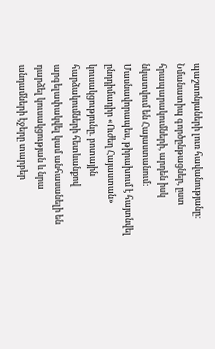պաշտոնյաների լուռ հավանությանը։
Նմանատիպ գործընթացներ, ըստ հրապարակումների, արդեն իսկ նկատվում են Հայաստանում: Մասնավորապես, թիրախում է հայտնվել ընդդիմադիր «Ուժեղ Հայաստան» կուսակցությունը. բոտային հարձակումների հետևանքով արգելափակվել կամ անհասանելի են դարձել կուսակցության և նրա անդամների էջերը տարբեր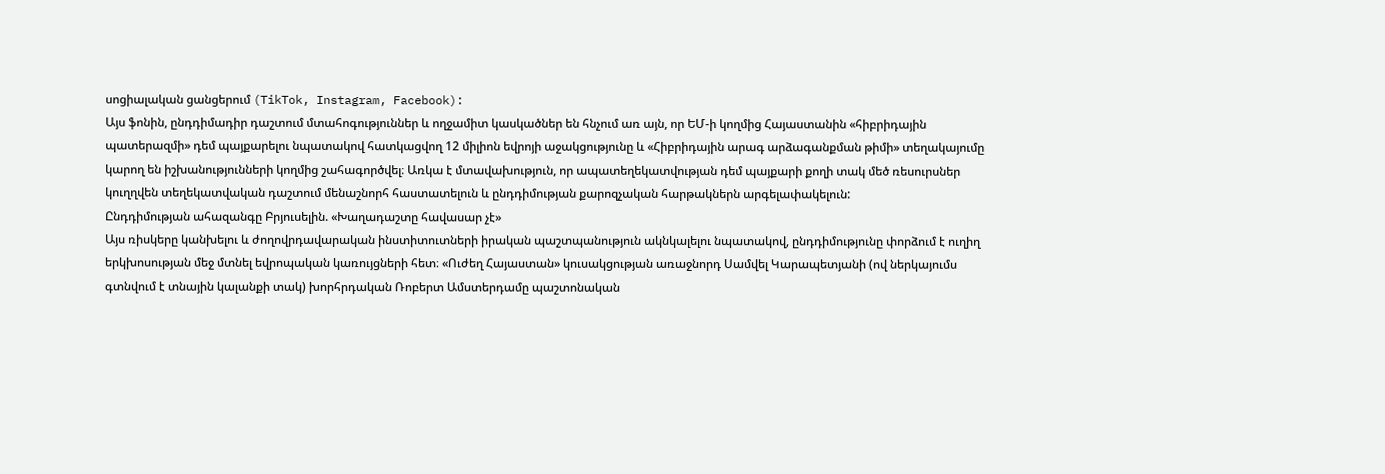սոցիալական ցանցերում (TikTok, Instagram, Facebook):
Այս ֆոնին, ընդդիմադիր դաշտում մտահոգություններ և ողջամիտ կասկածներ են հնչում առ այն, որ ԵՄ-ի կողմից Հայաստանին «հիբրիդային պատերազմի» դեմ պայքարելու նպատակով հատկացվող 12 միլիոն եվրոյի աջակցությունը և «Հիբրիդային արագ արձագանքման թիմի» տեղակայումը կարող են իշխանությունների կողմից շահագործվել։ Առկա է մտավախություն, որ ապատեղեկատվության դեմ պայքարի քողի տակ մեծ ռեսուրսներ կուղղվեն տեղեկատվական դաշտում մենաշնորհ հաստատելուն և ընդդիմության քարոզչական հարթակներն արգելափակելուն:
Ընդդիմության ահազանգը Բրյուսելին. «Խաղադաշտը հավասար չէ»
Այս ռիսկերը կանխելու և ժողովրդավարական ինստիտուտների իրական պաշտպանություն ակնկալելու նպատակով, ընդդիմությունը փորձում է ուղիղ երկխոսության մեջ մտնել եվրոպական կառույցների հետ։ «Ուժեղ Հայաստան» կուսակցության առաջնորդ Սամվել Կարապետյանի (ով ներկայումս գտնվում է տնային կալանքի տակ) խորհրդական Ռոբերտ Ամստերդամը պաշտոնական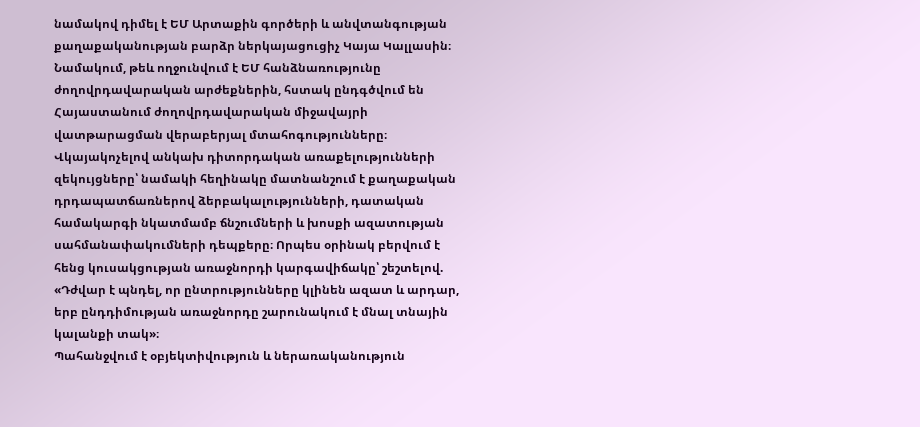նամակով դիմել է ԵՄ Արտաքին գործերի և անվտանգության քաղաքականության բարձր ներկայացուցիչ Կայա Կալլասին։
Նամակում, թեև ողջունվում է ԵՄ հանձնառությունը ժողովրդավարական արժեքներին, հստակ ընդգծվում են Հայաստանում ժողովրդավարական միջավայրի վատթարացման վերաբերյալ մտահոգությունները։ Վկայակոչելով անկախ դիտորդական առաքելությունների զեկույցները՝ նամակի հեղինակը մատնանշում է քաղաքական դրդապատճառներով ձերբակալությունների, դատական համակարգի նկատմամբ ճնշումների և խոսքի ազատության սահմանափակումների դեպքերը։ Որպես օրինակ բերվում է հենց կուսակցության առաջնորդի կարգավիճակը՝ շեշտելով. «Դժվար է պնդել, որ ընտրությունները կլինեն ազատ և արդար, երբ ընդդիմության առաջնորդը շարունակում է մնալ տնային կալանքի տակ»։
Պահանջվում է օբյեկտիվություն և ներառականություն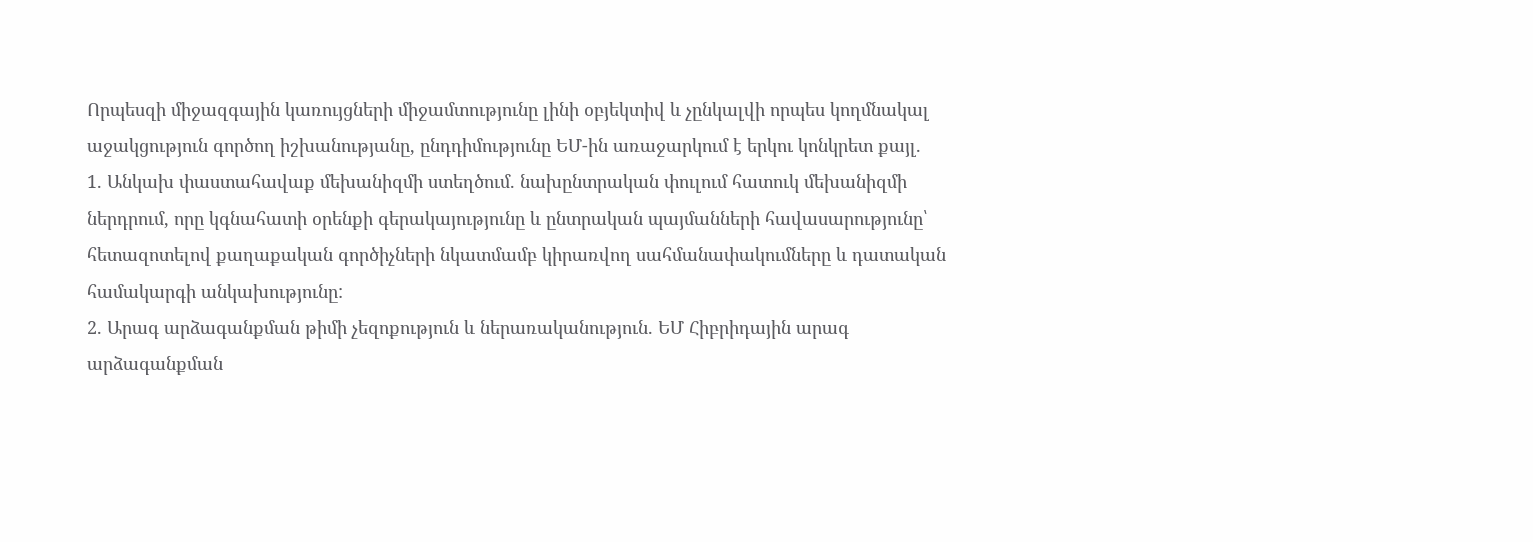Որպեսզի միջազգային կառույցների միջամտությունը լինի օբյեկտիվ և չընկալվի որպես կողմնակալ աջակցություն գործող իշխանությանը, ընդդիմությունը ԵՄ-ին առաջարկում է երկու կոնկրետ քայլ.
1. Անկախ փաստահավաք մեխանիզմի ստեղծում. նախընտրական փուլում հատուկ մեխանիզմի ներդրում, որը կգնահատի օրենքի գերակայությունը և ընտրական պայմանների հավասարությունը՝ հետազոտելով քաղաքական գործիչների նկատմամբ կիրառվող սահմանափակումները և դատական համակարգի անկախությունը:
2. Արագ արձագանքման թիմի չեզոքություն և ներառականություն. ԵՄ Հիբրիդային արագ արձագանքման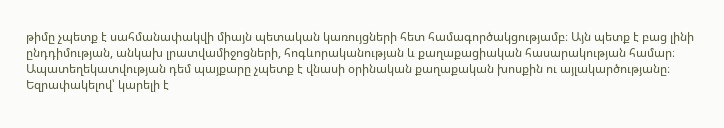թիմը չպետք է սահմանափակվի միայն պետական կառույցների հետ համագործակցությամբ։ Այն պետք է բաց լինի ընդդիմության, անկախ լրատվամիջոցների, հոգևորականության և քաղաքացիական հասարակության համար։ Ապատեղեկատվության դեմ պայքարը չպետք է վնասի օրինական քաղաքական խոսքին ու այլակարծությանը։
Եզրափակելով՝ կարելի է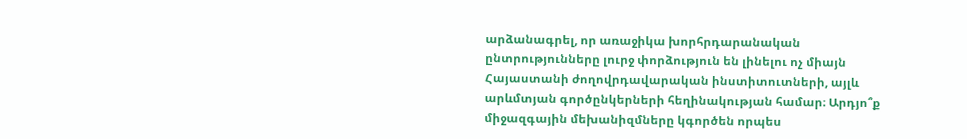արձանագրել, որ առաջիկա խորհրդարանական ընտրությունները լուրջ փորձություն են լինելու ոչ միայն Հայաստանի ժողովրդավարական ինստիտուտների, այլև արևմտյան գործընկերների հեղինակության համար։ Արդյո՞ք միջազգային մեխանիզմները կգործեն որպես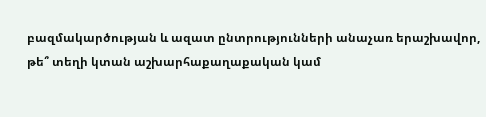բազմակարծության և ազատ ընտրությունների անաչառ երաշխավոր, թե՞ տեղի կտան աշխարհաքաղաքական կամ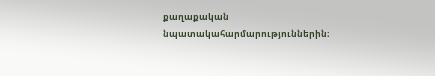քաղաքական նպատակահարմարություններին։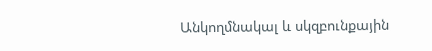Անկողմնակալ և սկզբունքային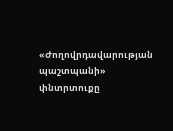«Ժողովրդավարության պաշտպանի» փնտրտուքը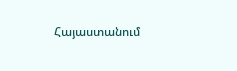Հայաստանում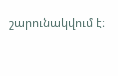շարունակվում է։